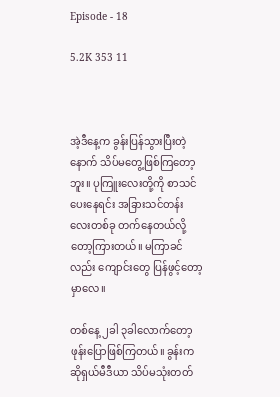Episode - 18

5.2K 353 11



အဲ့ဒီနေ့က ခွန်းပြန်သွားပြီးတဲ့နောက် သိပ်မတွေ့ဖြစ်ကြတော့ဘူး။ ပုကြူးလေးတို့ကို စာသင်ပေးနေရင်း အခြားသင်တန်းလေးတစ်ခု တက်နေတယ်လို့တော့ကြားတယ်။ မကြာခင်လည်း ကျောင်းတွေ ပြန်ဖွင့်တော့မှာလေ။

တစ်နေ့ ၂ခါ ၃ခါလောက်တော့ဖုန်းပြောဖြစ်ကြတယ်။ ခွန်းက ဆိုရှယ်မီဒီယာ သိပ်မသုံးတတ်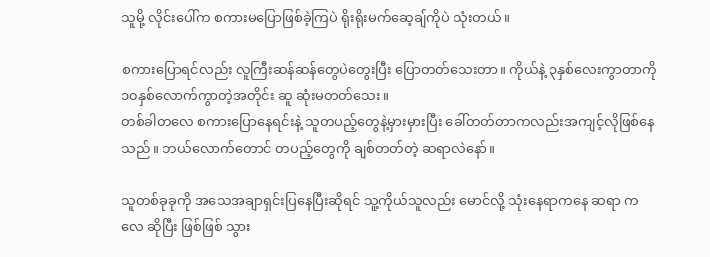သူမို့ လိုင်းပေါ်က စကားမပြောဖြစ်ခဲ့ကြပဲ ရိုးရိုးမက်ဆေ့ချ်ကိုပဲ သုံးတယ်။

စကားပြောရင်လည်း လူကြီးဆန်ဆန်တွေပဲတွေးပြီး ပြောတတ်သေးတာ။ ကိုယ်နဲ့ ၃နှစ်လေးကွာတာကို ၁၀နှစ်လောက်ကွာတဲ့အတိုင်း ဆူ ဆုံးမတတ်သေး။
တစ်ခါတလေ စကားပြောနေရင်းနဲ့ သူတပည့်တွေနဲ့မှားမှားပြီး ခေါ်တတ်တာကလည်းအကျင့်လိုဖြစ်နေသည်။ ဘယ်လောက်တောင် တပည့်တွေကို ချစ်တတ်တဲ့ ဆရာလဲနော်။

သူတစ်ခုခုကို အသေအချာရှင်းပြနေပြီးဆိုရင် သူ့ကိုယ်သူလည်း မောင်လို့ သုံးနေရာကနေ ဆရာ ကလေ ဆိုပြီး ဖြစ်ဖြစ် သွား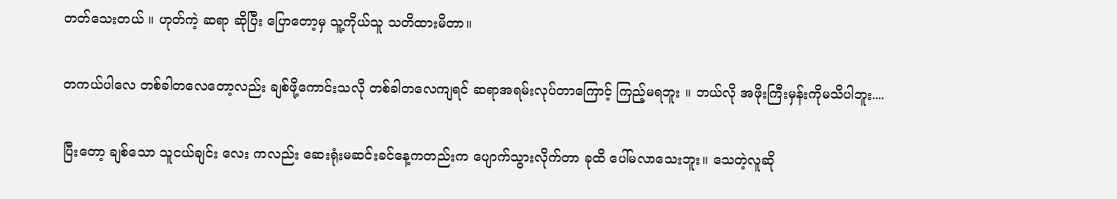တတ်သေးတယ် ။ ဟုတ်ကဲ့ ဆရာ ဆိုပြီး ပြောတော့မှ သူ့ကိုယ်သူ သတိထားမိတာ။

တကယ်ပါလေ တစ်ခါတလေတော့လည်း ချစ်ဖို့ကောင်းသလို တစ်ခါတလေကျရင် ဆရာအရမ်းလုပ်တာကြောင့် ကြည့်မရဘူး ။ ဘယ်လို အဖိုးကြီးမှန်းကိုမသိပါဘူး....

ပြီးတော့ ချစ်သော သူငယ်ချင်း လေး ကလည်း ဆေးရုံးမဆင်းခင်နေ့ကတည်းက ပျောက်သွားလိုက်တာ ခုထိ ပေါ်မလာသေးဘူး။ သေတဲ့လူဆို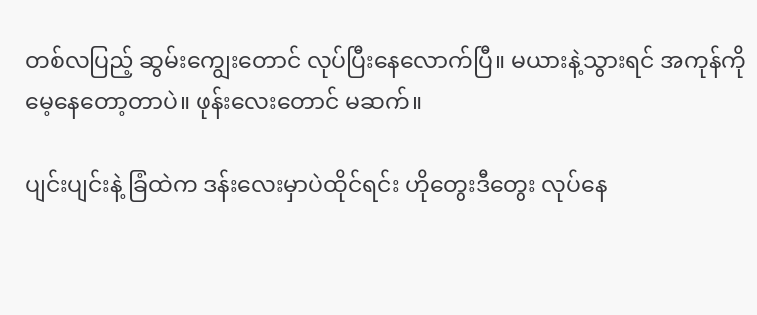တစ်လပြည့် ဆွမ်းကျွေးတောင် လုပ်ပြီးနေလောက်ပြီ။ မယားနဲ့သွားရင် အကုန်ကိုမေ့နေတော့တာပဲ။ ဖုန်းလေးတောင် မဆက်။

ပျင်းပျင်းနဲ့ ခြံထဲက ဒန်းလေးမှာပဲထိုင်ရင်း ဟိုတွေးဒီတွေး လုပ်နေ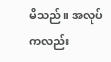မိသည်။ အလုပ်ကလည်း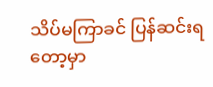သိပ်မကြာခင် ပြန်ဆင်းရတော့မှာ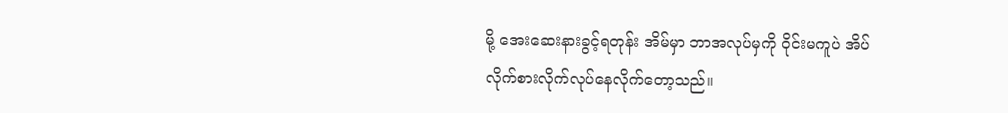မို့ အေးဆေးနားခွင့်ရတုန်း အိမ်မှာ ဘာအလုပ်မှကို ဝိုင်းမကူပဲ အိပ်လိုက်စားလိုက်လုပ်နေလိုက်တော့သည်။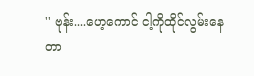'' ဗုန်း....ဟေ့ကောင် ငါ့ကိုထိုင်လွမ်းနေတာ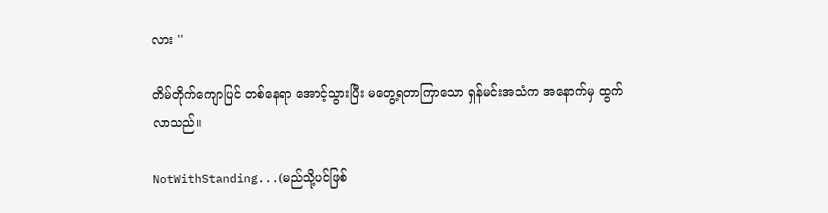လား ''

တိမ်တိုက်ကျောပြင် တစ်နေရာ အောင့်သွားပြီး မတွေ့ရတာကြာသော ရှန်မင်းအသံက အနောက်မှ ထွက်လာသည်။

NotWithStanding...(မည်သို့ပင်ဖြစ်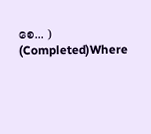စေ... ) (Completed)Where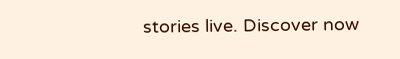stories live. Discover now